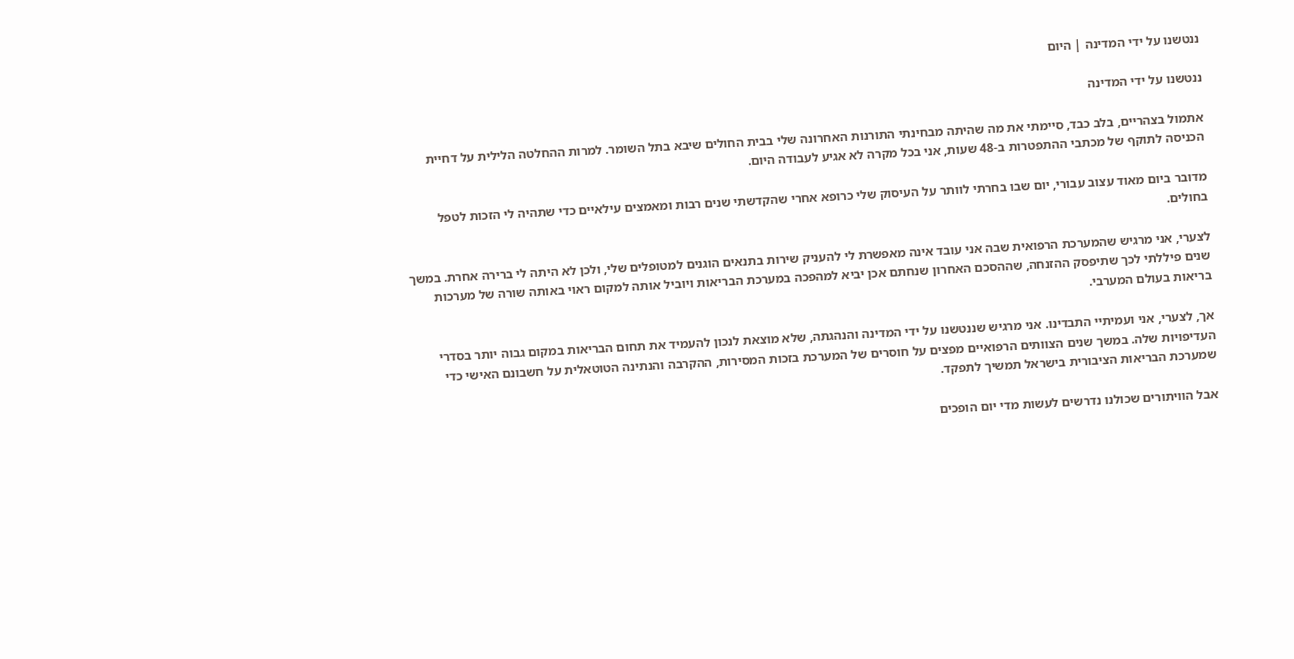ננטשנו על ידי המדינה | היום

ננטשנו על ידי המדינה

אתמול בצהריים, בלב כבד, סיימתי את מה שהיתה מבחינתי התורנות האחרונה שלי בבית החולים שיבא בתל השומר. למרות ההחלטה הלילית על דחיית הכניסה לתוקף של מכתבי ההתפטרות ב-48 שעות, אני בכל מקרה לא אגיע לעבודה היום.

מדובר ביום מאוד עצוב עבורי, יום שבו בחרתי לוותר על העיסוק שלי כרופא אחרי שהקדשתי שנים רבות ומאמצים עילאיים כדי שתהיה לי הזכות לטפל בחולים.

לצערי, אני מרגיש שהמערכת הרפואית שבה אני עובד אינה מאפשרת לי להעניק שירות בתנאים הוגנים למטופלים שלי, ולכן לא היתה לי ברירה אחרת. במשך שנים פיללתי לכך שתיפסק ההזנחה, שההסכם האחרון שנחתם אכן יביא למהפכה במערכת הבריאות ויוביל אותה למקום ראוי באותה שורה של מערכות בריאות בעולם המערבי.

אך, לצערי, אני ועמיתיי התבדינו. אני מרגיש שננטשנו על ידי המדינה והנהגתה, שלא מוצאת לנכון להעמיד את תחום הבריאות במקום גבוה יותר בסדרי העדיפויות שלה. במשך שנים הצוותים הרפואיים מפצים על חוסרים של המערכת בזכות המסירות, ההקרבה והנתינה הטוטאלית על חשבונם האישי כדי שמערכת הבריאות הציבורית בישראל תמשיך לתפקד.

אבל הוויתורים שכולנו נדרשים לעשות מדי יום הופכים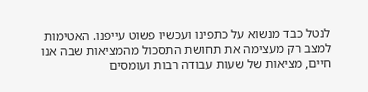לנטל כבד מנשוא על כתפינו ועכשיו פשוט עייפנו. האטימות למצב רק מעצימה את תחושת התסכול מהמציאות שבה אנו חיים, מציאות של שעות עבודה רבות ועומסים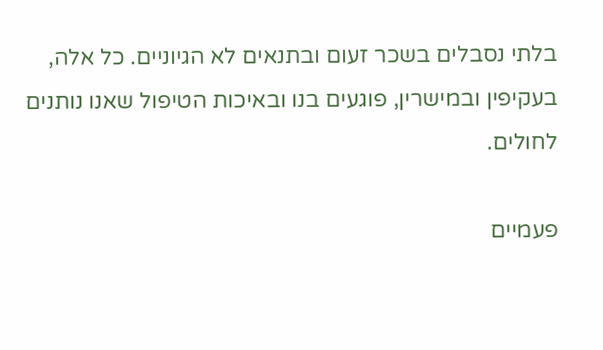בלתי נסבלים בשכר זעום ובתנאים לא הגיוניים. כל אלה, בעקיפין ובמישרין, פוגעים בנו ובאיכות הטיפול שאנו נותנים לחולים.

פעמיים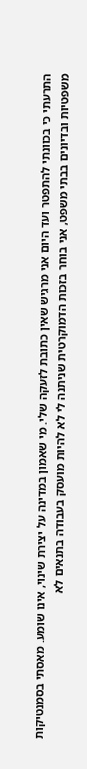התרעתי כי בכוונתי להתפטר ועד היום אני מרגיש שאין כתובת לזעקה שלי. מי שאמון במדינה על יצירת שינוי, אינו שומע. מאסתי בסמנטיקות משפטיות ובדיונים בבתי משפט, אני בוחר בזכות הדמוקרטית שניתנה לי לא להיות מועסק בעבודה בתנאים לא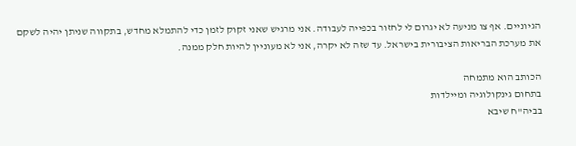הגיוניים. אף צו מניעה לא יגרום לי לחזור בכפייה לעבודה. אני מרגיש שאני זקוק לזמן כדי להתמלא מחדש, בתקווה שניתן יהיה לשקם את מערכת הבריאות הציבורית בישראל. עד שזה לא יקרה, אני לא מעוניין להיות חלק ממנה.

הכותב הוא מתמחה
בתחום גינקולוגיה ומיילדות
בביה"ח שיבא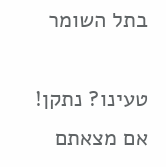בתל השומר

טעינו? נתקן! אם מצאתם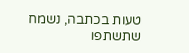טעות בכתבה, נשמח שתשתפו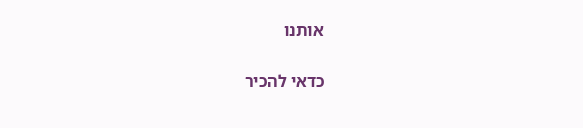אותנו

כדאי להכיר